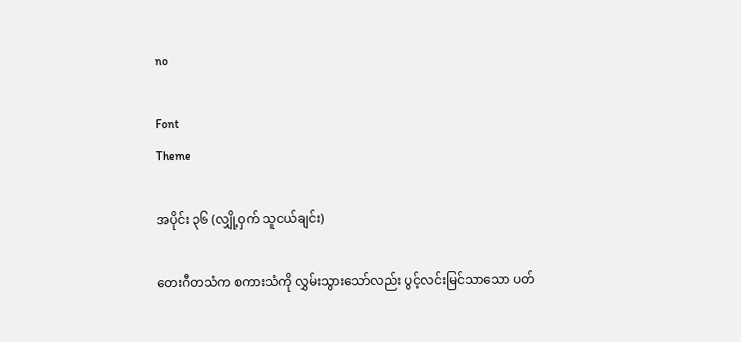no

Font
Theme

အပိုင်း ၃၆ (လျှို့ဝှက် သူငယ်ချင်း)

တေးဂီတသံက စကားသံကို လွှမ်းသွားသော်လည်း ပွင့်လင်းမြင်သာသော ပတ်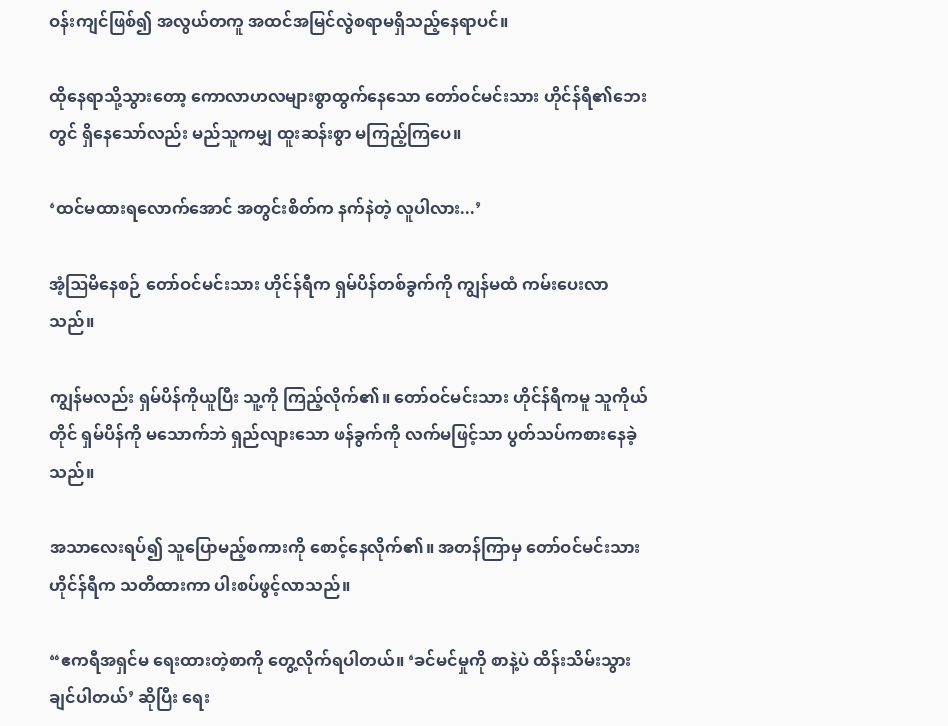ဝန်းကျင်ဖြစ်၍ အလွယ်တကူ အထင်အမြင်လွဲစရာမရှိသည့်နေရာပင်။

ထိုနေရာသို့သွားတော့ ကောလာဟလများစွာထွက်နေသော တော်ဝင်မင်းသား ဟိုင်န်ရီ၏ဘေးတွင် ရှိနေသော်လည်း မည်သူကမျှ ထူးဆန်းစွာ မကြည့်ကြပေ။

‘ထင်မထားရလောက်အောင် အတွင်းစိတ်က နက်နဲတဲ့ လူပါလား...’

အံ့ဩမိနေစဉ် တော်ဝင်မင်းသား ဟိုင်န်ရီက ရှမ်ပိန်တစ်ခွက်ကို ကျွန်မထံ ကမ်းပေးလာသည်။

ကျွန်မလည်း ရှမ်ပိန်ကိုယူပြီး သူ့ကို ကြည့်လိုက်၏။ တော်ဝင်မင်းသား ဟိုင်န်ရီကမူ သူကိုယ်တိုင် ရှမ်ပိန်ကို မသောက်ဘဲ ရှည်လျားသော ဖန်ခွက်ကို လက်မဖြင့်သာ ပွတ်သပ်ကစားနေခဲ့သည်။

အသာလေးရပ်၍ သူပြောမည့်စကားကို စောင့်နေလိုက်၏။ အတန်ကြာမှ တော်ဝင်မင်းသား ဟိုင်န်ရီက သတိထားကာ ပါးစပ်ဖွင့်လာသည်။

“ဧကရီအရှင်မ ရေးထားတဲ့စာကို တွေ့လိုက်ရပါတယ်။ ‘ခင်မင်မှုကို စာနဲ့ပဲ ထိန်းသိမ်းသွားချင်ပါတယ်’ ဆိုပြီး ရေး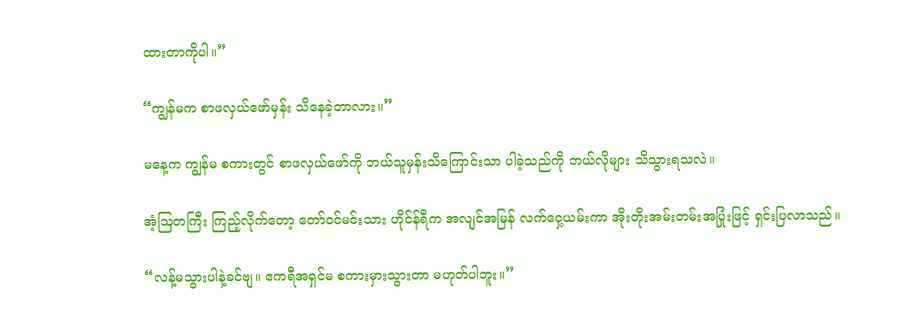ထားတာကိုပါ။”

“ကျွန်မက စာဖလှယ်ဖော်မှန်း သိနေခဲ့တာလား။”

မနေ့က ကျွန်မ စကားတွင် စာဖလှယ်ဖော်ကို ဘယ်သူမှန်းသိကြောင်းသာ ပါခဲ့သည်ကို ဘယ်လိုများ သိသွားရသလဲ။

အံ့ဩတကြီး ကြည့်လိုက်တော့ တော်ဝင်မင်းသား ဟိုင်န်ရီက အလျင်အမြန် လက်ဝှေ့ယမ်းကာ အိုးတိုးအမ်းတမ်းအပြုံးဖြင့် ရှင်းပြလာသည်။

“လန့်မသွားပါနဲ့ခင်ဗျ။ ဧကရီအရှင်မ စကားမှားသွားတာ မဟုတ်ပါဘူး။”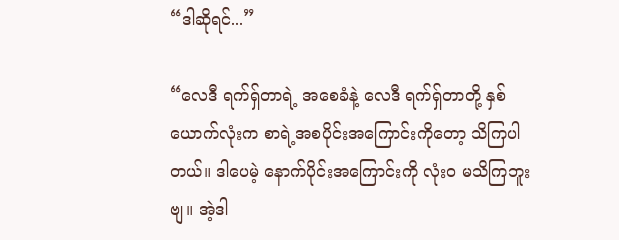“ဒါဆိုရင်...”

“လေဒီ ရက်ရှ်တာရဲ့ အစေခံနဲ့ လေဒီ ရက်ရှ်တာတို့ နှစ်ယောက်လုံးက စာရဲ့အစပိုင်းအကြောင်းကိုတော့ သိကြပါတယ်။ ဒါပေမဲ့ နောက်ပိုင်းအကြောင်းကို လုံးဝ မသိကြဘူးဗျ။ အဲ့ဒါ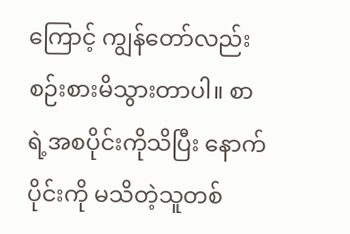ကြောင့် ကျွန်တော်လည်း စဉ်းစားမိသွားတာပါ။ စာရဲ့အစပိုင်းကိုသိပြီး နောက်ပိုင်းကို မသိတဲ့သူတစ်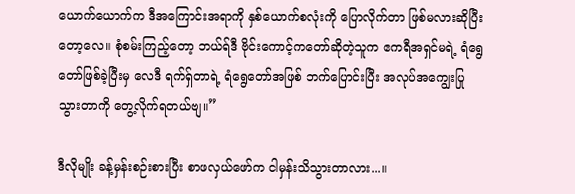ယောက်ယောက်က ဒီအကြောင်းအရာကို နှစ်ယောက်စလုံးကို ပြောလိုက်တာ ဖြစ်မလားဆိုပြီးတော့လေ။ စုံစမ်းကြည့်တော့ ဘယ်ရ်ဒီ ဗိုင်းကောင့်ကတော်ဆိုတဲ့သူက ဧကရီအရှင်မရဲ့ ရံရွေတော်ဖြစ်ခဲ့ပြီးမှ လေဒီ ရက်ရှ်တာရဲ့ ရံရွေတော်အဖြစ် ဘက်ပြောင်းပြီး အလုပ်အကျွေးပြုသွားတာကို တွေ့လိုက်ရတယ်ဗျ။”

ဒီလိုမျိုး ခန့်မှန်းစဉ်းစားပြီး စာဖလှယ်ဖော်က ငါမှန်းသိသွားတာလား...။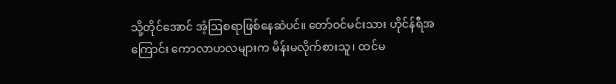သို့တိုင်အောင် အံ့ဩစရာဖြစ်နေဆဲပင်။ တော်ဝင်မင်းသား ဟိုင်န်ရီအကြောင်း ကောလာဟလများက မိန်းမလိုက်စားသူ၊ ထင်မ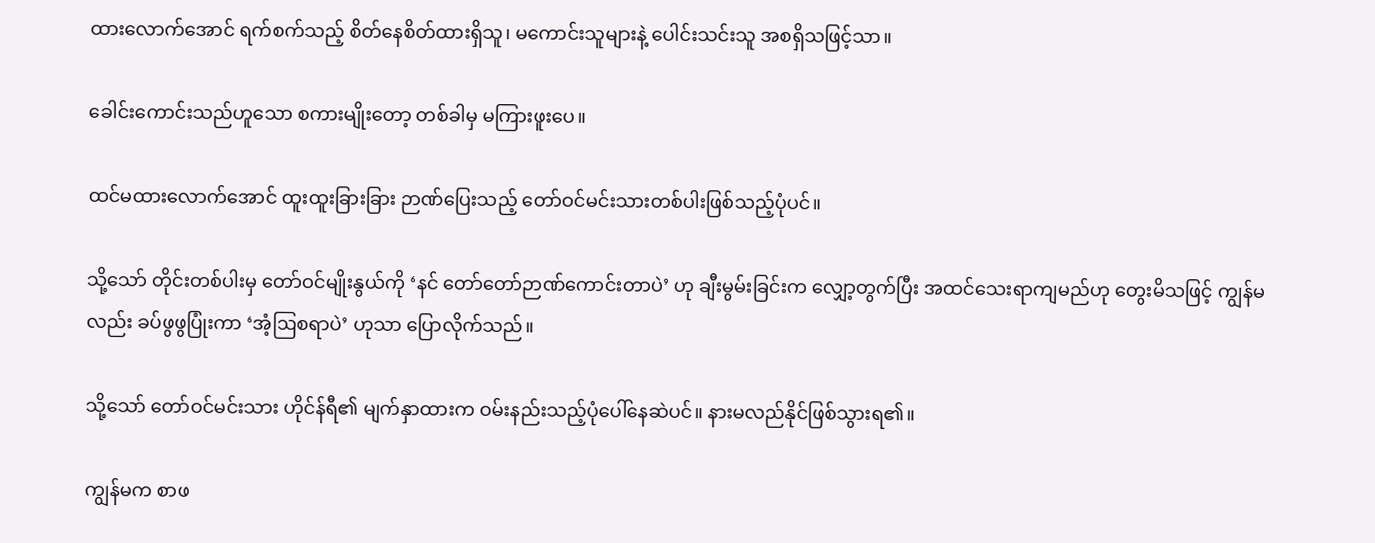ထားလောက်အောင် ရက်စက်သည့် စိတ်နေစိတ်ထားရှိသူ၊ မကောင်းသူများနဲ့ ပေါင်းသင်းသူ အစရှိသဖြင့်သာ။

ခေါင်းကောင်းသည်ဟူသော စကားမျိုးတော့ တစ်ခါမှ မကြားဖူးပေ။

ထင်မထားလောက်အောင် ထူးထူးခြားခြား ဉာဏ်ပြေးသည့် တော်ဝင်မင်းသားတစ်ပါးဖြစ်သည့်ပုံပင်။

သို့သော် တိုင်းတစ်ပါးမှ တော်ဝင်မျိုးနွယ်ကို ‘နင် တော်တော်ဉာဏ်ကောင်းတာပဲ’ ဟု ချီးမွမ်းခြင်းက လျှော့တွက်ပြီး အထင်သေးရာကျမည်ဟု တွေးမိသဖြင့် ကျွန်မလည်း ခပ်ဖွဖွပြုံးကာ ‘အံ့ဩစရာပဲ’ ဟုသာ ပြောလိုက်သည်။

သို့သော် တော်ဝင်မင်းသား ဟိုင်န်ရီ၏ မျက်နှာထားက ဝမ်းနည်းသည့်ပုံပေါ်နေဆဲပင်။ နားမလည်နိုင်ဖြစ်သွားရ၏။

ကျွန်မက စာဖ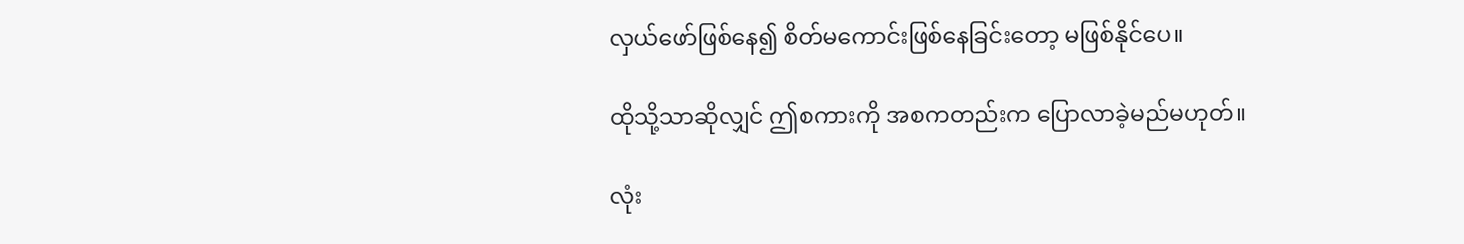လှယ်ဖော်ဖြစ်နေ၍ စိတ်မကောင်းဖြစ်နေခြင်းတော့ မဖြစ်နိုင်ပေ။

ထိုသို့သာဆိုလျှင် ဤစကားကို အစကတည်းက ပြောလာခဲ့မည်မဟုတ်။

လုံး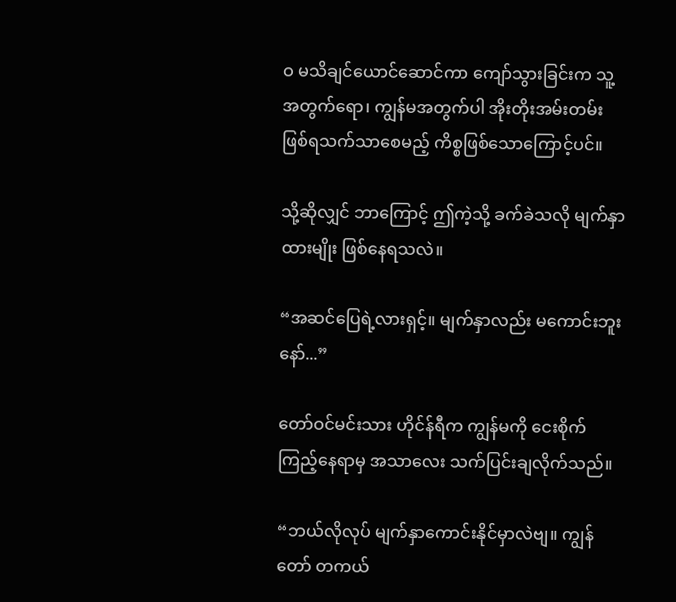ဝ မသိချင်ယောင်ဆောင်ကာ ကျော်သွားခြင်းက သူ့အတွက်ရော၊ ကျွန်မအတွက်ပါ အိုးတိုးအမ်းတမ်းဖြစ်ရသက်သာစေမည့် ကိစ္စဖြစ်သောကြောင့်ပင်။

သို့ဆိုလျှင် ဘာကြောင့် ဤကဲ့သို့ ခက်ခဲသလို မျက်နှာထားမျိုး ဖြစ်နေရသလဲ။

“အဆင်ပြေရဲ့လားရှင့်။ မျက်နှာလည်း မကောင်းဘူးနော်...”

တော်ဝင်မင်းသား ဟိုင်န်ရီက ကျွန်မကို ငေးစိုက်ကြည့်နေရာမှ အသာလေး သက်ပြင်းချလိုက်သည်။

“ဘယ်လိုလုပ် မျက်နှာကောင်းနိုင်မှာလဲဗျ။ ကျွန်တော် တကယ်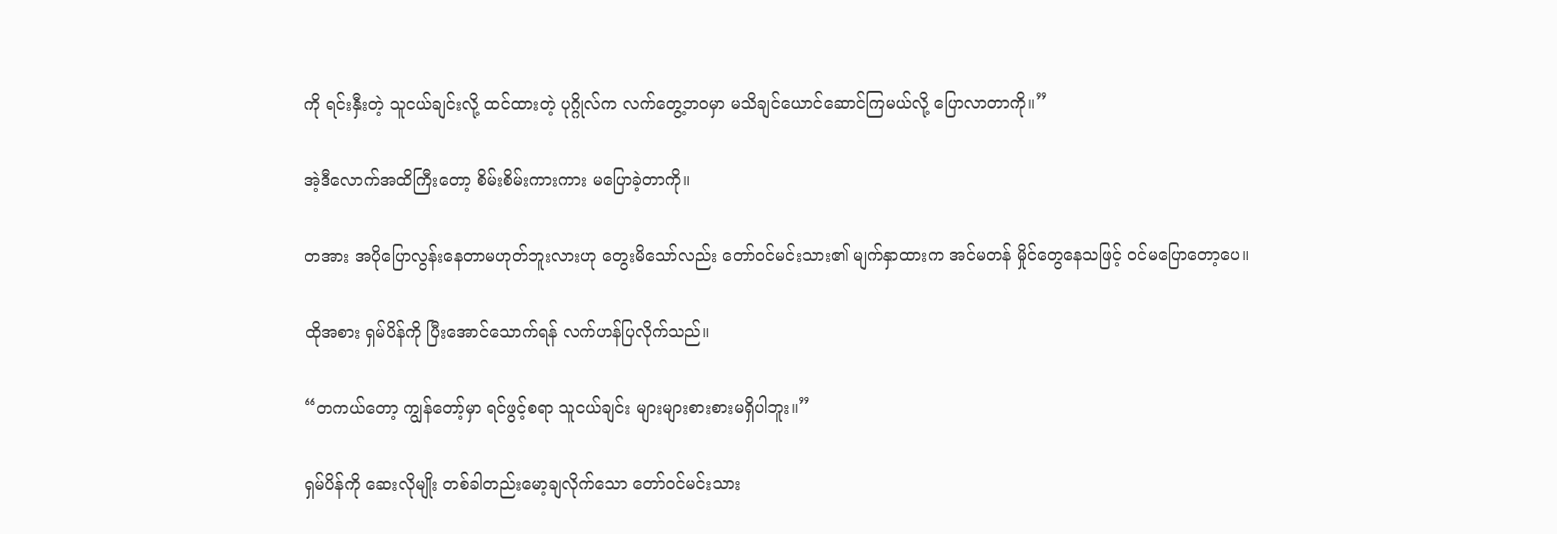ကို ရင်းနှီးတဲ့ သူငယ်ချင်းလို့ ထင်ထားတဲ့ ပုဂ္ဂိုလ်က လက်တွေ့ဘဝမှာ မသိချင်ယောင်ဆောင်ကြမယ်လို့ ပြောလာတာကို။”

အဲ့ဒီလောက်အထိကြီးတော့ စိမ်းစိမ်းကားကား မပြောခဲ့တာကို။

တအား အပိုပြောလွန်းနေတာမဟုတ်ဘူးလားဟု တွေးမိသော်လည်း တော်ဝင်မင်းသား၏ မျက်နှာထားက အင်မတန် မှိုင်တွေနေသဖြင့် ဝင်မပြောတော့ပေ။

ထိုအစား ရှမ်ပိန်ကို ပြီးအောင်သောက်ရန် လက်ဟန်ပြလိုက်သည်။

“တကယ်တော့ ကျွန်တော့်မှာ ရင်ဖွင့်စရာ သူငယ်ချင်း များများစားစားမရှိပါဘူး။”

ရှမ်ပိန်ကို ဆေးလိုမျိုး တစ်ခါတည်းမော့ချလိုက်သော တော်ဝင်မင်းသား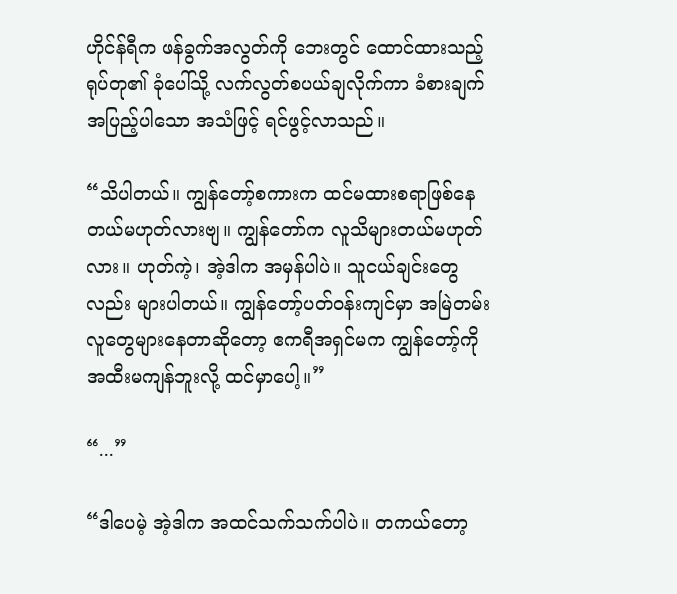ဟိုင်န်ရီက ဖန်ခွက်အလွတ်ကို ဘေးတွင် ထောင်ထားသည့် ရုပ်တု၏ ခုံပေါ်သို့ လက်လွတ်စပယ်ချလိုက်ကာ ခံစားချက်အပြည့်ပါသော အသံဖြင့် ရင်ဖွင့်လာသည်။

“သိပါတယ်။ ကျွန်တော့်စကားက ထင်မထားစရာဖြစ်နေတယ်မဟုတ်လားဗျ။ ကျွန်တော်က လူသိများတယ်မဟုတ်လား။ ဟုတ်ကဲ့၊ အဲ့ဒါက အမှန်ပါပဲ။ သူငယ်ချင်းတွေလည်း များပါတယ်။ ကျွန်တော့်ပတ်ဝန်းကျင်မှာ အမြဲတမ်း လူတွေများနေတာဆိုတော့ ဧကရီအရှင်မက ကျွန်တော့်ကို အထီးမကျန်ဘူးလို့ ထင်မှာပေါ့။”

“...”

“ဒါပေမဲ့ အဲ့ဒါက အထင်သက်သက်ပါပဲ။ တကယ်တော့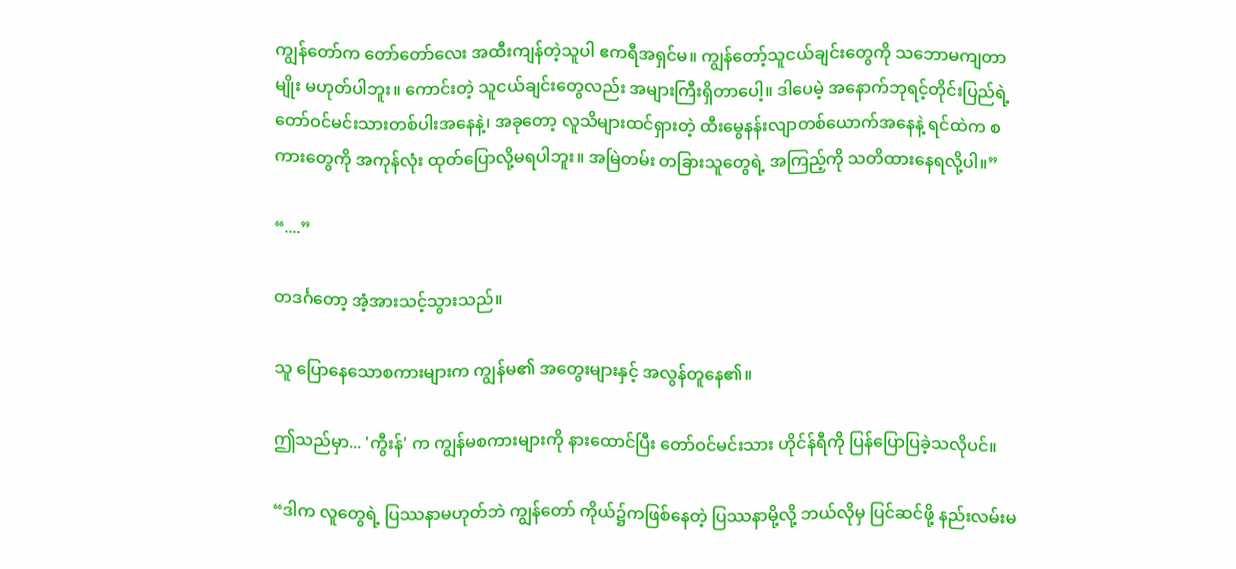ကျွန်တော်က တော်တော်လေး အထီးကျန်တဲ့သူပါ ဧကရီအရှင်မ။ ကျွန်တော့်သူငယ်ချင်းတွေကို သဘောမကျတာမျိုး မဟုတ်ပါဘူး။ ကောင်းတဲ့ သူငယ်ချင်းတွေလည်း အများကြီးရှိတာပေါ့။ ဒါပေမဲ့ အနောက်ဘုရင့်တိုင်းပြည်ရဲ့ တော်ဝင်မင်းသားတစ်ပါးအနေနဲ့၊ အခုတော့ လူသိများထင်ရှားတဲ့ ထီးမွေနန်းလျာတစ်ယောက်အနေနဲ့ ရင်ထဲက စကားတွေကို အကုန်လုံး ထုတ်ပြောလို့မရပါဘူး။ အမြဲတမ်း တခြားသူတွေရဲ့ အကြည့်ကို သတိထားနေရလို့ပါ။”

“....”

တဒင်္ဂတော့ အံ့အားသင့်သွားသည်။

သူ ပြောနေသောစကားများက ကျွန်မ၏ အတွေးများနှင့် အလွန်တူနေ၏။

ဤသည်မှာ... 'ကွီးန်' က ကျွန်မစကားများကို နားထောင်ပြီး တော်ဝင်မင်းသား ဟိုင်န်ရီကို ပြန်ပြောပြခဲ့သလိုပင်။

“ဒါက လူတွေရဲ့ ပြဿနာမဟုတ်ဘဲ ကျွန်တော် ကိုယ်၌ကဖြစ်နေတဲ့ ပြဿနာမို့လို့ ဘယ်လိုမှ ပြင်ဆင်ဖို့ နည်းလမ်းမ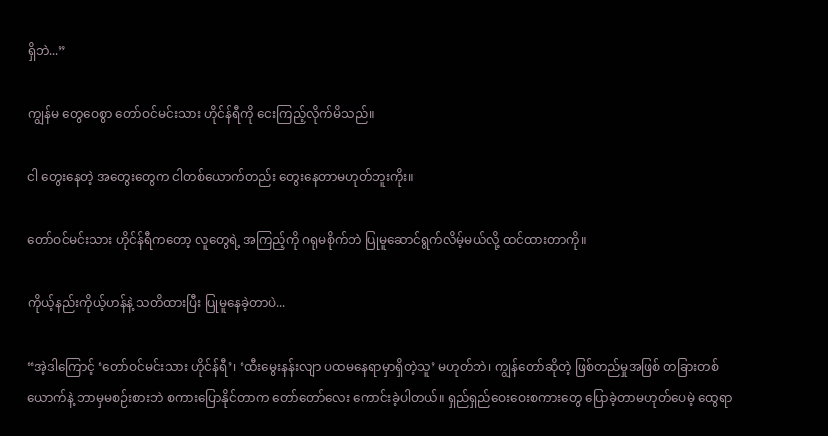ရှိဘဲ...”

ကျွန်မ တွေဝေစွာ တော်ဝင်မင်းသား ဟိုင်န်ရီကို ငေးကြည့်လိုက်မိသည်။

ငါ တွေးနေတဲ့ အတွေးတွေက ငါတစ်ယောက်တည်း တွေးနေတာမဟုတ်ဘူးကိုး။

တော်ဝင်မင်းသား ဟိုင်န်ရီကတော့ လူတွေရဲ့ အကြည့်ကို ဂရုမစိုက်ဘဲ ပြုမူဆောင်ရွက်လိမ့်မယ်လို့ ထင်ထားတာကို။

ကိုယ့်နည်းကိုယ့်ဟန်နဲ့ သတိထားပြီး ပြုမူနေခဲ့တာပဲ...

“အဲ့ဒါကြောင့် ‘တော်ဝင်မင်းသား ဟိုင်န်ရီ’၊ ‘ထီးမွေးနန်းလျာ ပထမနေရာမှာရှိတဲ့သူ’ မဟုတ်ဘဲ၊ ကျွန်တော်ဆိုတဲ့ ဖြစ်တည်မှုအဖြစ် တခြားတစ်ယောက်နဲ့ ဘာမှမစဉ်းစားဘဲ စကားပြောနိုင်တာက တော်တော်လေး ကောင်းခဲ့ပါတယ်။ ရှည်ရှည်ဝေးဝေးစကားတွေ ပြောခဲ့တာမဟုတ်ပေမဲ့ ထွေရာ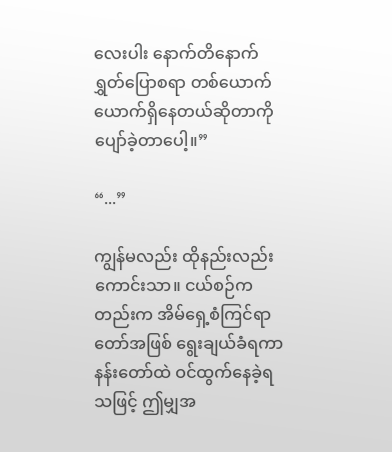လေးပါး နောက်တိနောက်ရွှတ်ပြောစရာ တစ်ယောက်ယောက်ရှိနေတယ်ဆိုတာကို ပျော်ခဲ့တာပေါ့။”

“...”

ကျွန်မလည်း ထိုနည်းလည်းကောင်းသာ။ ငယ်စဉ်ကတည်းက အိမ်ရှေ့စံကြင်ရာတော်အဖြစ် ရွေးချယ်ခံရကာ နန်းတော်ထဲ ဝင်ထွက်နေခဲ့ရသဖြင့် ဤမျှအ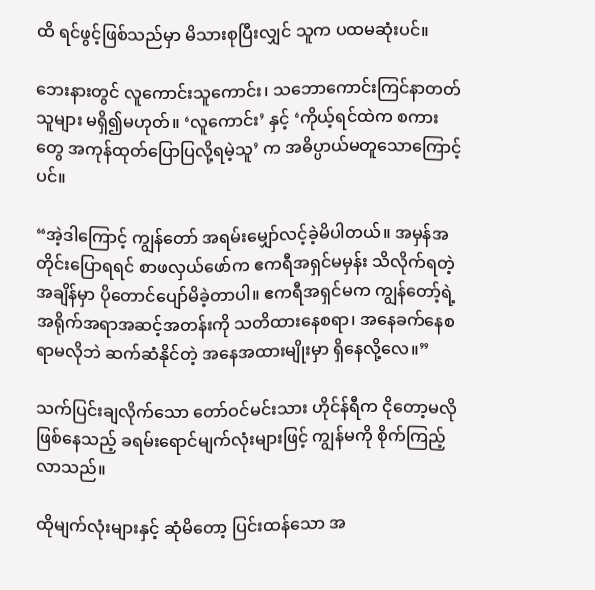ထိ ရင်ဖွင့်ဖြစ်သည်မှာ မိသားစုပြီးလျှင် သူက ပထမဆုံးပင်။

ဘေးနားတွင် လူကောင်းသူကောင်း၊ သဘောကောင်းကြင်နာတတ်သူများ မရှိ၍မဟုတ်။ ‘လူကောင်း’ နှင့် ‘ကိုယ့်ရင်ထဲက စကားတွေ အကုန်ထုတ်ပြောပြလို့ရမဲ့သူ’ က အဓိပ္ပာယ်မတူသောကြောင့်ပင်။

“အဲ့ဒါကြောင့် ကျွန်တော် အရမ်းမျှော်လင့်ခဲ့မိပါတယ်။ အမှန်အတိုင်းပြောရရင် စာဖလှယ်ဖော်က ဧကရီအရှင်မမှန်း သိလိုက်ရတဲ့အချိန်မှာ ပိုတောင်ပျော်မိခဲ့တာပါ။ ဧကရီအရှင်မက ကျွန်တော့်ရဲ့ အရိုက်အရာအဆင့်အတန်းကို သတိထားနေစရာ၊ အနေခက်နေစရာမလိုဘဲ ဆက်ဆံနိုင်တဲ့ အနေအထားမျိုးမှာ ရှိနေလို့လေ။”

သက်ပြင်းချလိုက်သော တော်ဝင်မင်းသား ဟိုင်န်ရီက ငိုတော့မလိုဖြစ်နေသည့် ခရမ်းရောင်မျက်လုံးများဖြင့် ကျွန်မကို စိုက်ကြည့်လာသည်။

ထိုမျက်လုံးများနှင့် ဆုံမိတော့ ပြင်းထန်သော အ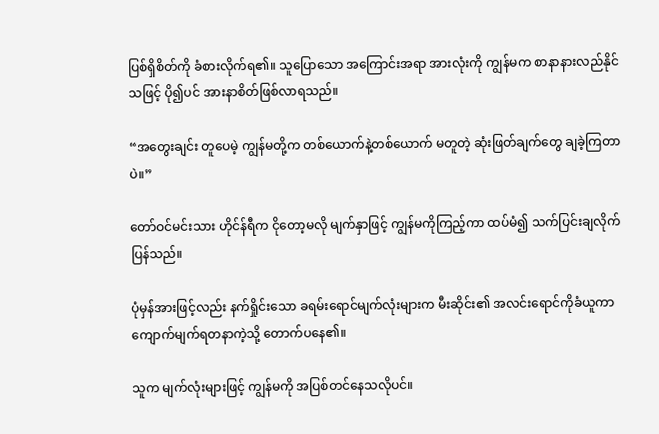ပြစ်ရှိစိတ်ကို ခံစားလိုက်ရ၏။ သူပြောသော အကြောင်းအရာ အားလုံးကို ကျွန်မက စာနာနားလည်နိုင်သဖြင့် ပို၍ပင် အားနာစိတ်ဖြစ်လာရသည်။

“အတွေးချင်း တူပေမဲ့ ကျွန်မတို့က တစ်ယောက်နဲ့တစ်ယောက် မတူတဲ့ ဆုံးဖြတ်ချက်တွေ ချခဲ့ကြတာပဲ။”

တော်ဝင်မင်းသား ဟိုင်န်ရီက ငိုတော့မလို မျက်နှာဖြင့် ကျွန်မကိုကြည့်ကာ ထပ်မံ၍ သက်ပြင်းချလိုက်ပြန်သည်။

ပုံမှန်အားဖြင့်လည်း နက်ရှိုင်းသော ခရမ်းရောင်မျက်လုံးများက မီးဆိုင်း၏ အလင်းရောင်ကိုခံယူကာ ကျောက်မျက်ရတနာကဲ့သို့ တောက်ပနေ၏။

သူက မျက်လုံးများဖြင့် ကျွန်မကို အပြစ်တင်နေသလိုပင်။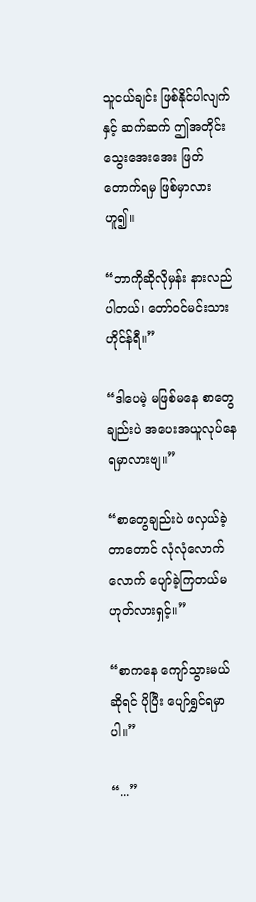သူငယ်ချင်း ဖြစ်နိုင်ပါလျက်နှင့် ဆက်ဆက် ဤအတိုင်း သွေးအေးအေး ဖြတ်တောက်ရမှ ဖြစ်မှာလားဟူ၍။

“ဘာကိုဆိုလိုမှန်း နားလည်ပါတယ်၊ တော်ဝင်မင်းသား ဟိုင်န်ရီ။”

“ဒါပေမဲ့ မဖြစ်မနေ စာတွေချည်းပဲ အပေးအယူလုပ်နေရမှာလားဗျ။”

“စာတွေချည်းပဲ ဖလှယ်ခဲ့တာတောင် လုံလုံလောက်လောက် ပျော်ခဲ့ကြတယ်မဟုတ်လားရှင့်။”

“စာကနေ ကျော်သွားမယ်ဆိုရင် ပိုပြီး ပျော်ရွှင်ရမှာပါ။”

“...”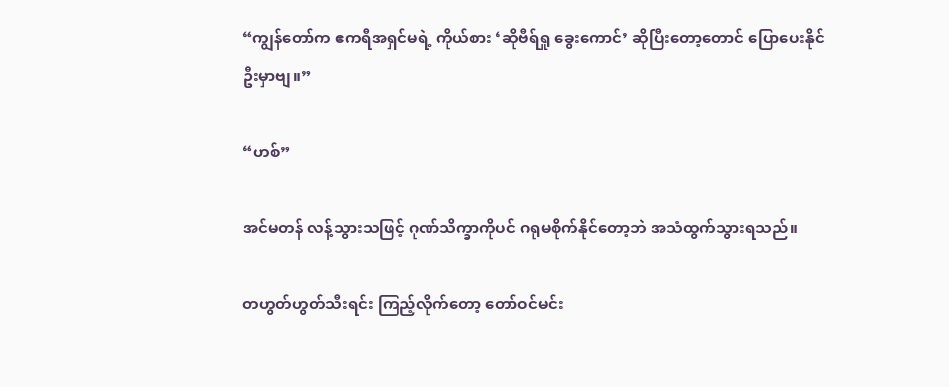“ကျွန်တော်က ဧကရီအရှင်မရဲ့ ကိုယ်စား ‘ဆိုဗီရ်ရှု ခွေးကောင်’ ဆိုပြီးတော့တောင် ပြောပေးနိုင်ဦးမှာဗျ။”

“ဟစ်”

အင်မတန် လန့်သွားသဖြင့် ဂုဏ်သိက္ခာကိုပင် ဂရုမစိုက်နိုင်တော့ဘဲ အသံထွက်သွားရသည်။

တဟွတ်ဟွတ်သီးရင်း ကြည့်လိုက်တော့ တော်ဝင်မင်း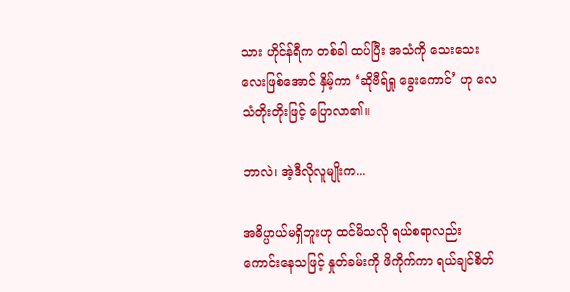သား ဟိုင်န်ရီက တစ်ခါ ထပ်ပြီး အသံကို သေးသေးလေးဖြစ်အောင် နှိမ့်ကာ ‘ဆိုဗီရ်ရှု ခွေးကောင်’ ဟု လေသံတိုးတိုးဖြင့် ပြောလာ၏။

ဘာလဲ၊ အဲ့ဒီလိုလူမျိုးက...

အဓိပ္ပာယ်မရှိဘူးဟု ထင်မိသလို ရယ်စရာလည်း ကောင်းနေသဖြင့် နှုတ်ခမ်းကို ဖိကိုက်ကာ ရယ်ချင်စိတ်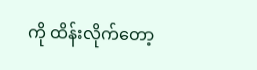ကို ထိန်းလိုက်တော့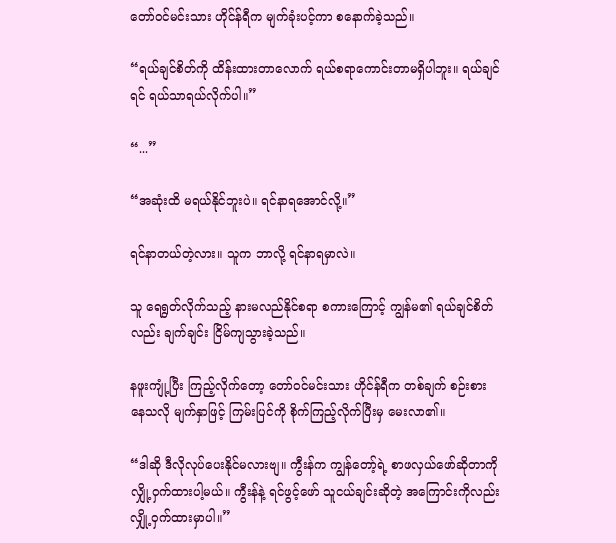တော်ဝင်မင်းသား ဟိုင်န်ရီက မျက်ခုံးပင့်ကာ စနောက်ခဲ့သည်။

“ရယ်ချင်စိတ်ကို ထိန်းထားတာလောက် ရယ်စရာကောင်းတာမရှိပါဘူး။ ရယ်ချင်ရင် ရယ်သာရယ်လိုက်ပါ။”

“...”

“အဆုံးထိ မရယ်နိုင်ဘူးပဲ။ ရင်နာရအောင်လို့။”

ရင်နာတယ်တဲ့လား။ သူက ဘာလို့ ရင်နာရမှာလဲ။

သူ ရေရွတ်လိုက်သည့် နားမလည်နိုင်စရာ စကားကြောင့် ကျွန်မ၏ ရယ်ချင်စိတ်လည်း ချက်ချင်း ငြိမ်ကျသွားခဲ့သည်။

နဖူးကျုံ့ပြီး ကြည့်လိုက်တော့ တော်ဝင်မင်းသား ဟိုင်န်ရီက တစ်ချက် စဉ်းစားနေသလို မျက်နှာဖြင့် ကြမ်းပြင်ကို စိုက်ကြည့်လိုက်ပြီးမှ မေးလာ၏။

“ဒါဆို ဒီလိုလုပ်ပေးနိုင်မလားဗျ။ ကွီးန်က ကျွန်တော့်ရဲ့ စာဖလှယ်ဖော်ဆိုတာကို လျှို့ဝှက်ထားပါ့မယ်။ ကွီးန်နဲ့ ရင်ဖွင့်ဖော် သူငယ်ချင်းဆိုတဲ့ အကြောင်းကိုလည်း လျှို့ဝှက်ထားမှာပါ။”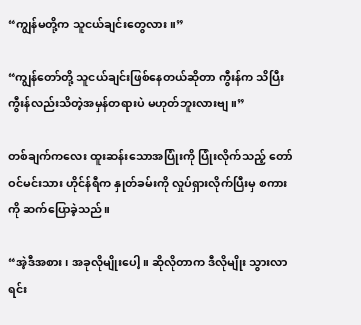“ကျွန်မတို့က သူငယ်ချင်းတွေလား။”

“ကျွန်တော်တို့ သူငယ်ချင်းဖြစ်နေတယ်ဆိုတာ ကွီးန်က သိပြီး ကွီးန်လည်းသိတဲ့အမှန်တရားပဲ မဟုတ်ဘူးလားဗျ။”

တစ်ချက်ကလေး ထူးဆန်းသောအပြုံးကို ပြုံးလိုက်သည့် တော်ဝင်မင်းသား ဟိုင်န်ရီက နှုတ်ခမ်းကို လှုပ်ရှားလိုက်ပြီးမှ စကားကို ဆက်ပြောခဲ့သည်။

“အဲ့ဒီအစား၊ အခုလိုမျိုးပေါ့။ ဆိုလိုတာက ဒီလိုမျိုး သွားလာရင်း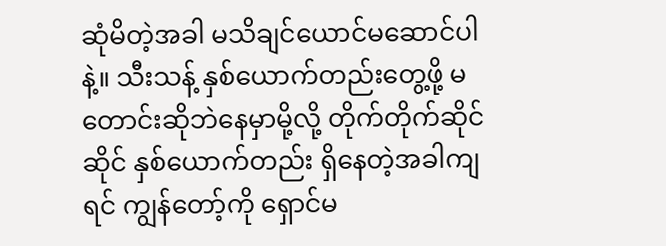ဆုံမိတဲ့အခါ မသိချင်ယောင်မဆောင်ပါနဲ့။ သီးသန့် နှစ်ယောက်တည်းတွေ့ဖို့ မတောင်းဆိုဘဲနေမှာမို့လို့ တိုက်တိုက်ဆိုင်ဆိုင် နှစ်ယောက်တည်း ရှိနေတဲ့အခါကျရင် ကျွန်တော့်ကို ရှောင်မ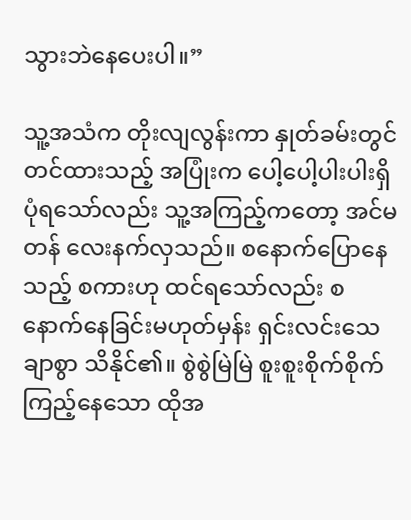သွားဘဲနေပေးပါ။”

သူ့အသံက တိုးလျလွန်းကာ နှုတ်ခမ်းတွင် တင်ထားသည့် အပြုံးက ပေါ့ပေါ့ပါးပါးရှိပုံရသော်လည်း သူ့အကြည့်ကတော့ အင်မတန် လေးနက်လှသည်။ စနောက်ပြောနေသည့် စကားဟု ထင်ရသော်လည်း စနောက်နေခြင်းမဟုတ်မှန်း ရှင်းလင်းသေချာစွာ သိနိုင်၏။ စွဲစွဲမြဲမြဲ စူးစူးစိုက်စိုက် ကြည့်နေသော ထိုအ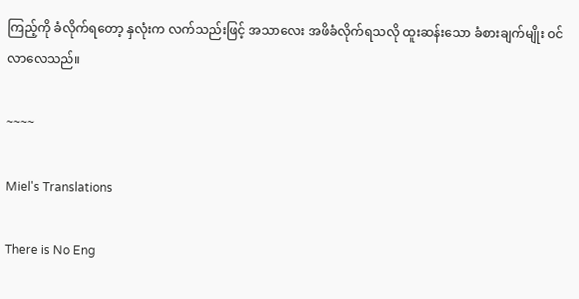ကြည့်ကို ခံလိုက်ရတော့ နှလုံးက လက်သည်းဖြင့် အသာလေး အဖိခံလိုက်ရသလို ထူးဆန်းသော ခံစားချက်မျိုး ဝင်လာလေသည်။

~~~~

Miel's Translations

There is No Eng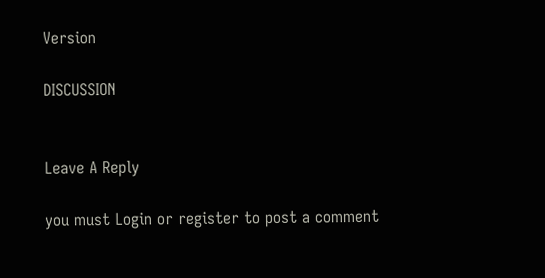Version

DISCUSSION


Leave A Reply

you must Login or register to post a comment